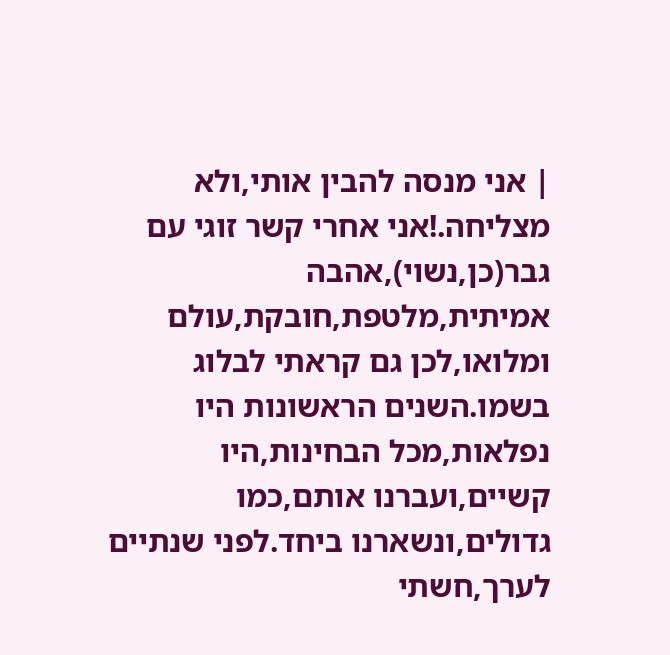| אני מנסה להבין אותי,ולא מצליחה.!אני אחרי קשר זוגי עם גבר(כן,נשוי),אהבה אמיתית,מלטפת,חובקת,עולם ומלואו,לכן גם קראתי לבלוג בשמו.השנים הראשונות היו נפלאות,מכל הבחינות,היו קשיים,ועברנו אותם,כמו גדולים,ונשארנו ביחד.לפני שנתיים לערך,חשתי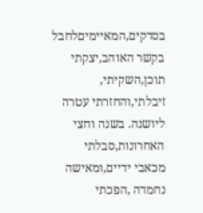בסדקים,המאיימיםלחבל בקשר האוהב,יצקתי תוכן,השקיתי,
זיבלתי,והחזרתי עטרה ליושנה. בשנה וחצי האחרונות,סבלתי מכאבי ידיים,ומאישה נחמדה ,הפכתי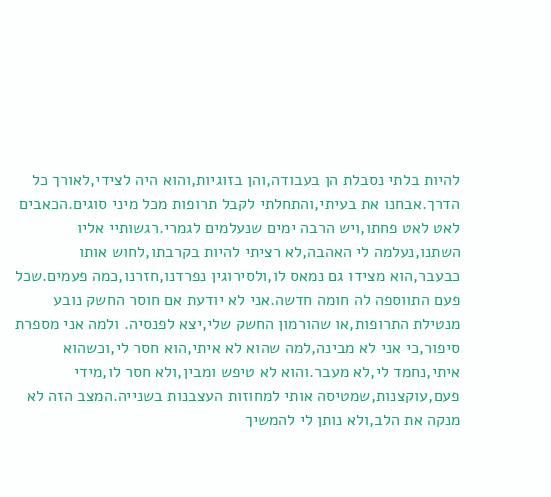להיות בלתי נסבלת הן בעבודה,והן בזוגיות,והוא היה לצידי,לאורך כל הדרך.אבחנו את בעיתי,והתחלתי לקבל תרופות מכל מיני סוגים.הכאבים לאט לאט פחתו,ויש הרבה ימים שנעלמים לגמרי.רגשותיי אליו השתנו,נעלמה לי האהבה,לא רציתי להיות בקרבתו,לחוש אותו כבעבר,הוא מצידו גם נמאס לו,ולסירוגין נפרדנו,חזרנו,כמה פעמים.שכל פעם התווספה לה חומה חדשה.אני לא יודעת אם חוסר החשק נובע מנטילת התרופות,או שהורמון החשק שלי,יצא לפנסיה. ולמה אני מספרת סיפור,כי אני לא מבינה,למה שהוא לא איתי,הוא חסר לי,וכשהוא איתי,נחמד לי,לא מעבר.והוא לא טיפש ומבין,ולא חסר לו,מידי פעם,עוקצנות,שמטיסה אותי למחוזות העצבנות בשנייה.המצב הזה לא מנקה את הלב,ולא נותן לי להמשיך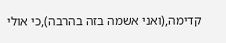קדימה,(ואני אשמה בזה בהרבה),כי אולי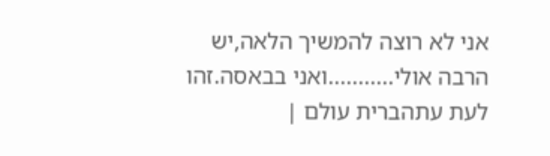אני לא רוצה להמשיך הלאה,יש הרבה אולי...........ואני בבאסה.זהו לעת עתהברית עולם |